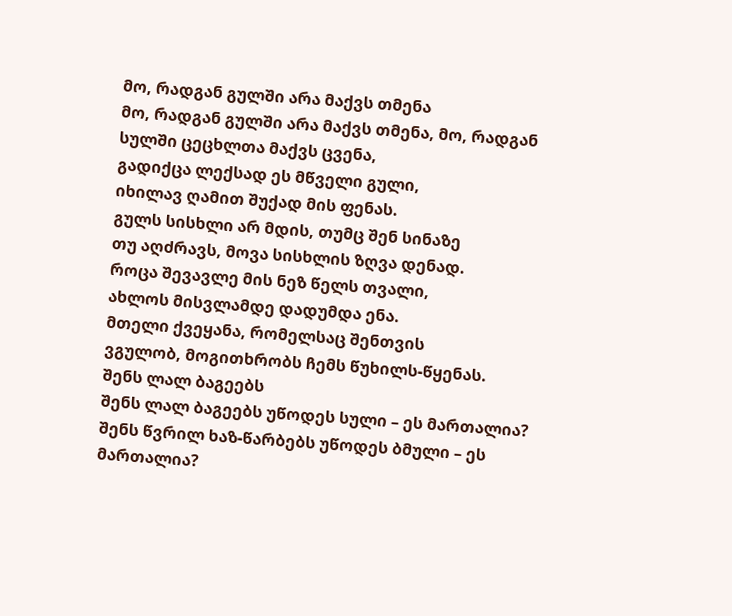მო, რადგან გულში არა მაქვს თმენა
მო, რადგან გულში არა მაქვს თმენა, მო, რადგან სულში ცეცხლთა მაქვს ცვენა,
გადიქცა ლექსად ეს მწველი გული,
იხილავ ღამით შუქად მის ფენას.
გულს სისხლი არ მდის, თუმც შენ სინაზე
თუ აღძრავს, მოვა სისხლის ზღვა დენად.
როცა შევავლე მის ნეზ წელს თვალი,
ახლოს მისვლამდე დადუმდა ენა.
მთელი ქვეყანა, რომელსაც შენთვის
ვგულობ, მოგითხრობს ჩემს წუხილს-წყენას.
შენს ლალ ბაგეებს
შენს ლალ ბაგეებს უწოდეს სული – ეს მართალია?
შენს წვრილ ხაზ-წარბებს უწოდეს ბმული – ეს მართალია?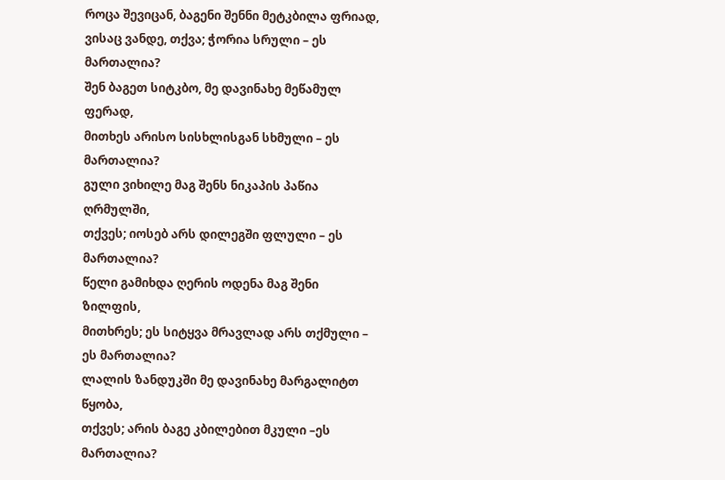როცა შევიცან, ბაგენი შენნი მეტკბილა ფრიად,
ვისაც ვანდე, თქვა; ჭორია სრული – ეს მართალია?
შენ ბაგეთ სიტკბო, მე დავინახე მეწამულ ფერად,
მითხეს არისო სისხლისგან სხმული – ეს მართალია?
გული ვიხილე მაგ შენს ნიკაპის პაწია ღრმულში,
თქვეს; იოსებ არს დილეგში ფლული – ეს მართალია?
წელი გამიხდა ღერის ოდენა მაგ შენი ზილფის,
მითხრეს; ეს სიტყვა მრავლად არს თქმული – ეს მართალია?
ლალის ზანდუკში მე დავინახე მარგალიტთ წყობა,
თქვეს; არის ბაგე კბილებით მკული –ეს მართალია?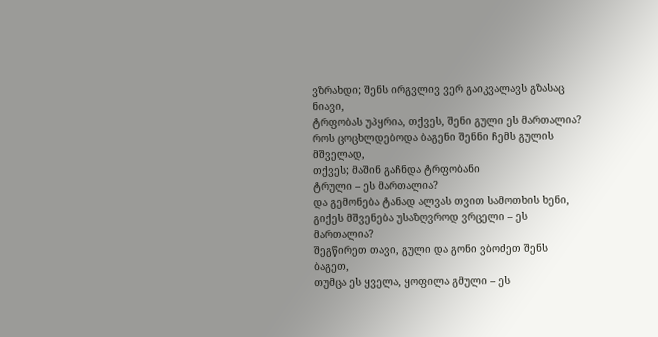ვზრახდი; შენს ირგვლივ ვერ გაიკვალავს გზასაც ნიავი,
ტრფობას უპყრია, თქვეს, შენი გული ეს მართალია?
როს ცოცხლდებოდა ბაგენი შენნი ჩემს გულის მშველად,
თქვეს; მაშინ გაჩნდა ტრფობანი
ტრული – ეს მართალია?
და გემონება ტანად ალვას თვით სამოთხის ხენი,
გიქეს მშვენება უსაზღვროდ ვრცელი – ეს მართალია?
შეგწირეთ თავი, გული და გონი ვბოძეთ შენს ბაგეთ,
თუმცა ეს ყველა, ყოფილა გმული – ეს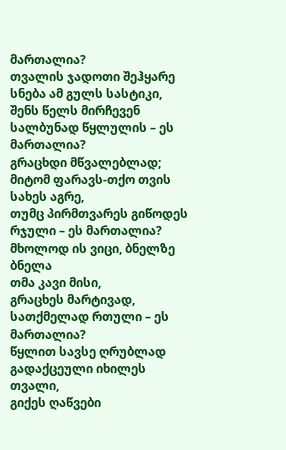მართალია?
თვალის ჯადოთი შეჰყარე სნება ამ გულს სასტიკი,
შენს წელს მირჩევენ სალბუნად წყლულის – ეს მართალია?
გრაცხდი მწვალებლად; მიტომ ფარავს-თქო თვის სახეს აგრე,
თუმც პირმთვარეს გიწოდეს რჯული – ეს მართალია?
მხოლოდ ის ვიცი, ბნელზე ბნელა
თმა კავი მისი,
გრაცხეს მარტივად, სათქმელად რთული – ეს მართალია?
წყლით სავსე ღრუბლად გადაქცეული იხილეს თვალი,
გიქეს ღაწვები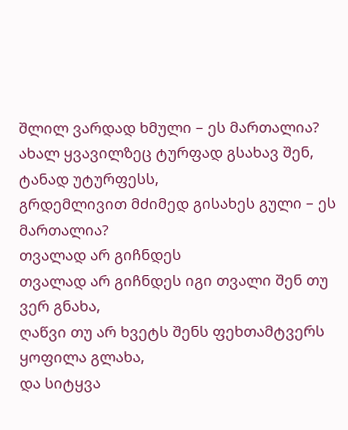შლილ ვარდად ხმული – ეს მართალია?
ახალ ყვავილზეც ტურფად გსახავ შენ, ტანად უტურფესს,
გრდემლივით მძიმედ გისახეს გული – ეს მართალია?
თვალად არ გიჩნდეს
თვალად არ გიჩნდეს იგი თვალი შენ თუ ვერ გნახა,
ღაწვი თუ არ ხვეტს შენს ფეხთამტვერს ყოფილა გლახა,
და სიტყვა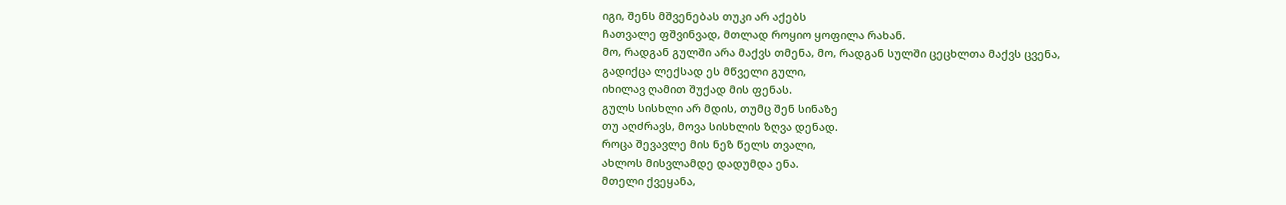იგი, შენს მშვენებას თუკი არ აქებს
ჩათვალე ფშვინვად, მთლად როყიო ყოფილა რახან.
მო, რადგან გულში არა მაქვს თმენა, მო, რადგან სულში ცეცხლთა მაქვს ცვენა,
გადიქცა ლექსად ეს მწველი გული,
იხილავ ღამით შუქად მის ფენას.
გულს სისხლი არ მდის, თუმც შენ სინაზე
თუ აღძრავს, მოვა სისხლის ზღვა დენად.
როცა შევავლე მის ნეზ წელს თვალი,
ახლოს მისვლამდე დადუმდა ენა.
მთელი ქვეყანა,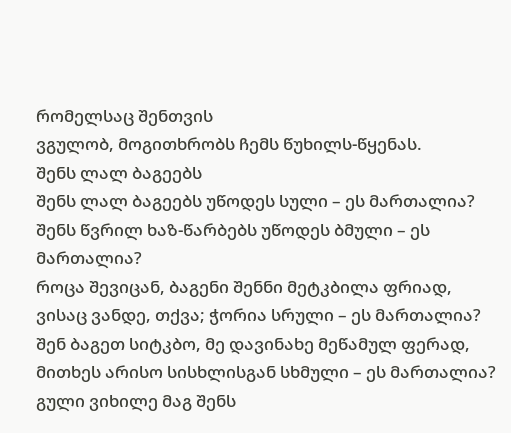რომელსაც შენთვის
ვგულობ, მოგითხრობს ჩემს წუხილს-წყენას.
შენს ლალ ბაგეებს
შენს ლალ ბაგეებს უწოდეს სული – ეს მართალია?
შენს წვრილ ხაზ-წარბებს უწოდეს ბმული – ეს მართალია?
როცა შევიცან, ბაგენი შენნი მეტკბილა ფრიად,
ვისაც ვანდე, თქვა; ჭორია სრული – ეს მართალია?
შენ ბაგეთ სიტკბო, მე დავინახე მეწამულ ფერად,
მითხეს არისო სისხლისგან სხმული – ეს მართალია?
გული ვიხილე მაგ შენს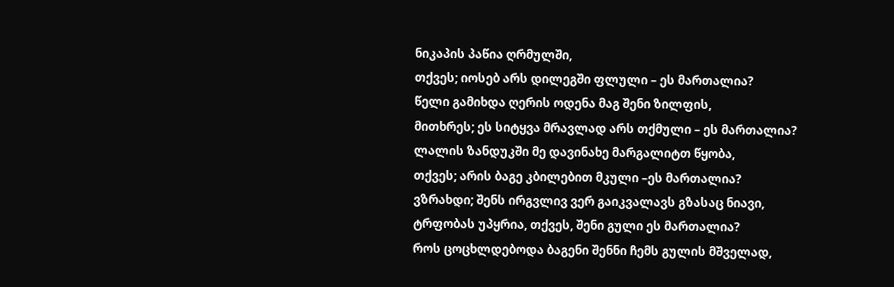ნიკაპის პაწია ღრმულში,
თქვეს; იოსებ არს დილეგში ფლული – ეს მართალია?
წელი გამიხდა ღერის ოდენა მაგ შენი ზილფის,
მითხრეს; ეს სიტყვა მრავლად არს თქმული – ეს მართალია?
ლალის ზანდუკში მე დავინახე მარგალიტთ წყობა,
თქვეს; არის ბაგე კბილებით მკული –ეს მართალია?
ვზრახდი; შენს ირგვლივ ვერ გაიკვალავს გზასაც ნიავი,
ტრფობას უპყრია, თქვეს, შენი გული ეს მართალია?
როს ცოცხლდებოდა ბაგენი შენნი ჩემს გულის მშველად,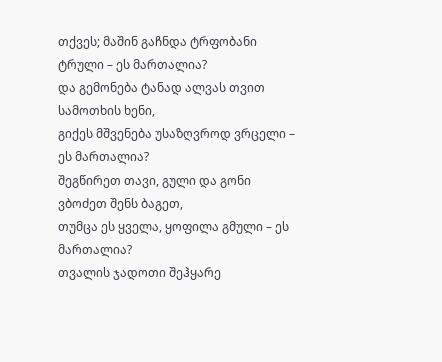თქვეს; მაშინ გაჩნდა ტრფობანი
ტრული – ეს მართალია?
და გემონება ტანად ალვას თვით სამოთხის ხენი,
გიქეს მშვენება უსაზღვროდ ვრცელი – ეს მართალია?
შეგწირეთ თავი, გული და გონი ვბოძეთ შენს ბაგეთ,
თუმცა ეს ყველა, ყოფილა გმული – ეს მართალია?
თვალის ჯადოთი შეჰყარე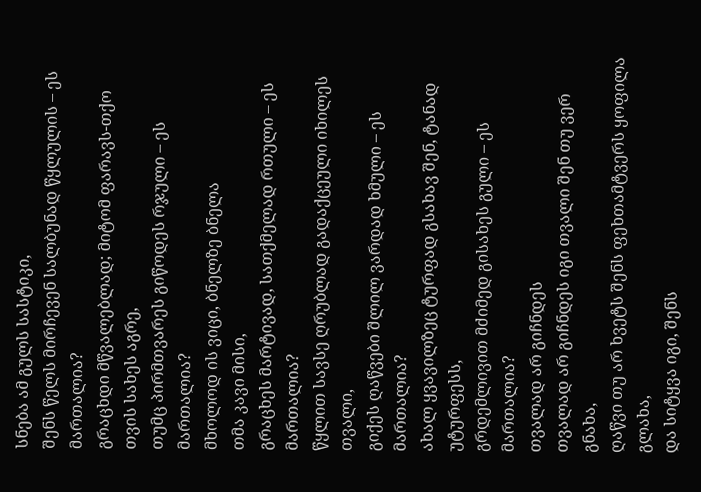სნება ამ გულს სასტიკი,
შენს წელს მირჩევენ სალბუნად წყლულის – ეს მართალია?
გრაცხდი მწვალებლად; მიტომ ფარავს-თქო თვის სახეს აგრე,
თუმც პირმთვარეს გიწოდეს რჯული – ეს მართალია?
მხოლოდ ის ვიცი, ბნელზე ბნელა
თმა კავი მისი,
გრაცხეს მარტივად, სათქმელად რთული – ეს მართალია?
წყლით სავსე ღრუბლად გადაქცეული იხილეს თვალი,
გიქეს ღაწვები შლილ ვარდად ხმული – ეს მართალია?
ახალ ყვავილზეც ტურფად გსახავ შენ, ტანად უტურფესს,
გრდემლივით მძიმედ გისახეს გული – ეს მართალია?
თვალად არ გიჩნდეს
თვალად არ გიჩნდეს იგი თვალი შენ თუ ვერ გნახა,
ღაწვი თუ არ ხვეტს შენს ფეხთამტვერს ყოფილა გლახა,
და სიტყვა იგი, შენს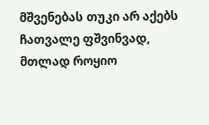მშვენებას თუკი არ აქებს
ჩათვალე ფშვინვად, მთლად როყიო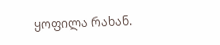ყოფილა რახან.